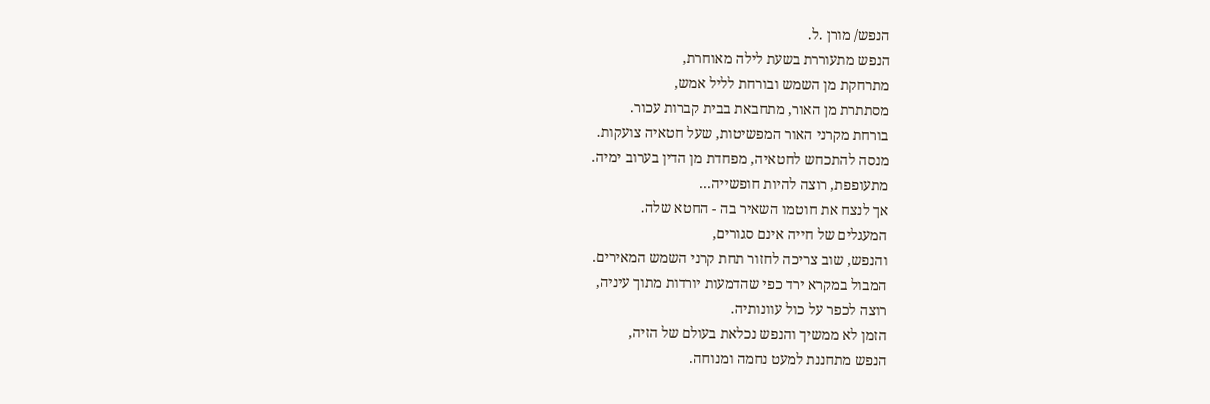הנפש/ מורן .ל.
הנפש מתעוררת בשעת לילה מאוחרת,
מתרחקת מן השמש ובורחת לליל אמש,
מסתתרת מן האור, מתחבאת בבית קברות עכור.
בורחת מקרני האור המפשיטות, שעל חטאיה צועקות.
מנסה להתכחש לחטאיה, מפחדת מן הדין בערוב ימיה.
מתעופפת, רוצה להיות חופשייה...
אך לנצח את חוטמו השאיר בה - החטא שלה.
המעגלים של חייה אינם סגורים,
והנפש, שוב צריכה לחזור תחת קרני השמש המאירים.
המבול במקרא ירד כפי שהדמעות יורדות מתוך עיניה,
רוצה לכפר על כול עוונותיה.
הזמן לא ממשיך והנפש נכלאת בעולם של הזיה,
הנפש מתחננת למעט נחמה ומנוחה.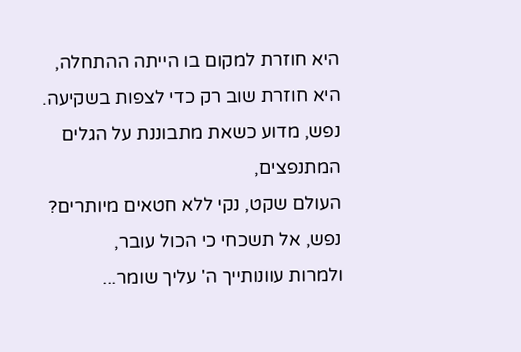היא חוזרת למקום בו הייתה ההתחלה,
היא חוזרת שוב רק כדי לצפות בשקיעה.
נפש, מדוע כשאת מתבוננת על הגלים המתנפצים,
העולם שקט, נקי ללא חטאים מיותרים?
נפש, אל תשכחי כי הכול עובר,
ולמרות עוונותייך ה' עליך שומר...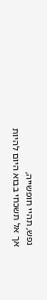נפש, תהיי חופשייה,
אך אל תשכחי בבוא היום להיות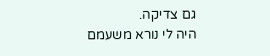גם צדיקה.
היה לי נורא משעמם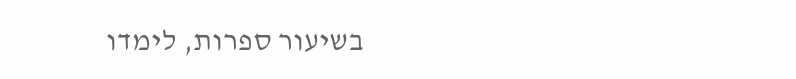בשיעור ספרות, לימדו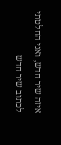איזה שיר חדש, ואני החלטתי לכתוב שיר חדש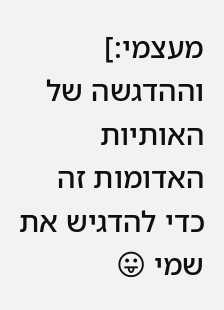מעצמי:]
וההדגשה של האותיות האדומות זה כדי להדגיש את שמי 😛